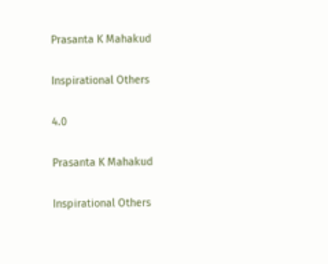Prasanta K Mahakud

Inspirational Others

4.0

Prasanta K Mahakud

Inspirational Others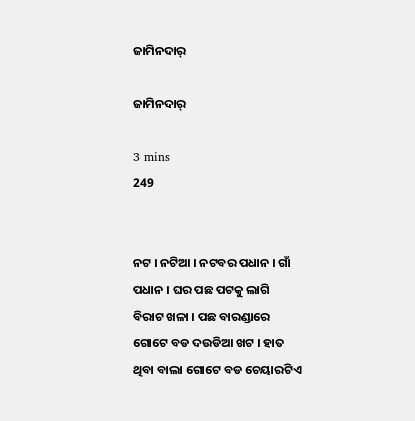ଜାମିନଦାର୍

ଜାମିନଦାର୍

3 mins
249


ନଟ । ନଟିଆ । ନଟବର ପଧାନ । ଗାଁ ପଧାନ । ଘର ପଛ ପଟକୁ ଲାଗି ବିରାଟ ଖଳା । ପଛ ବାରଣ୍ଡାରେ ଗୋଟେ ବଡ ଦଉଡିଆ ଖଟ । ହାତ ଥିବା ବାଲା ଗୋଟେ ବଡ ଚେୟାରଟିଏ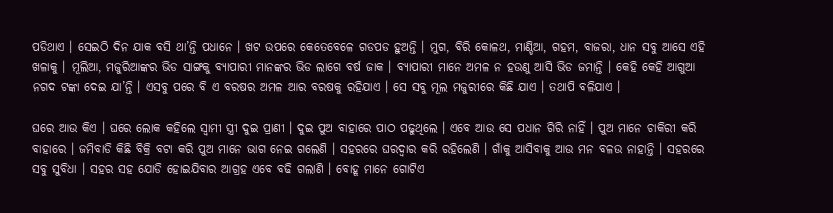ପଡିଥାଏ । ସେଇଠି ଦିନ ଯାକ ବସି ଥା’ନ୍ତି ପଧାନେ । ଖଟ ଉପରେ କେତେବେଳେ ଗଡପଡ ହୁଅନ୍ତି । ମୁଗ, ବିରି କୋଳଥ, ମାଣ୍ଡିଆ, ଗହମ, ବାଜରା, ଧାନ ସବୁ ଆସେ ଏହି ଖଳାକୁ । ମୂଲିଆ, ମଜୁରିଆଙ୍କର ଭିଡ ସାଙ୍ଗକୁ ବ୍ୟାପାରୀ ମାନଙ୍କର ଭିଡ ଲାଗେ ବର୍ଷ ଜାକ । ବ୍ୟାପାରୀ ମାନେ ଅମଳ ନ ହଉଣୁ ଆସି ଭିଡ ଜମାନ୍ତି । କେହି କେହି ଆଗୁଆ ନଗଦ ଟଙ୍କା ଦେଇ ଯା’ନ୍ତି । ଏସବୁ ପରେ ବି ଏ ବରଷର ଅମଳ ଆର ବରଷକୁ ରହିଯାଏ । ସେ ସବୁ ମୂଲ ମଜୁରୀରେ କିଛି ଯାଏ । ତଥାପି ବଳିଯାଏ ।

ଘରେ ଆଉ କିଏ । ଘରେ ଲୋକ କହିଲେ ସ୍ୱାମୀ ସ୍ତ୍ରୀ ଦୁଇ ପ୍ରାଣୀ । ଦୁଇ ପୁଅ ବାହାରେ ପାଠ ପଢୁଥିଲେ । ଏବେ ଆଉ ସେ ପଧାନ ଗିରି ନାହିଁ । ପୁଅ ମାନେ ଚାକିରୀ କରି ବାହାରେ । ଜମିବାଡି କିଛି ବିକ୍ରି ବଟା କରି ପୁଅ ମାନେ ଭାଗ ନେଇ ଗଲେଣି । ସହରରେ ଘରଦ୍ଵାର କରି ରହିଲେଣି । ଗାଁକୁ ଆସିବାକୁ ଆଉ ମନ ବଳଉ ନାହାନ୍ତି । ସହରରେ ସବୁ ସୁବିଧା । ସହର ସହ ଯୋଡି ହୋଇଯିବାର ଆଗ୍ରହ ଏବେ ବଢି ଗଲାଣି । ବୋହୂ ମାନେ ଗୋଟିଏ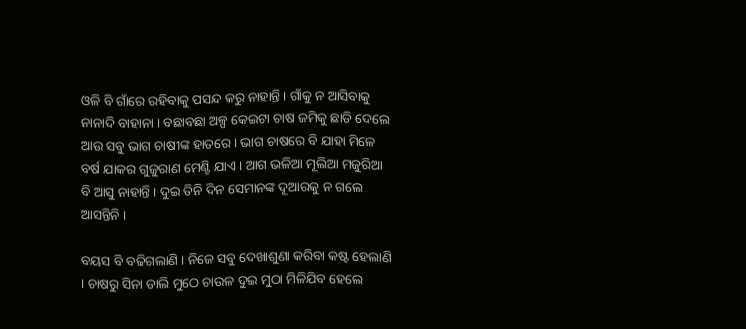ଓଳି ବି ଗାଁରେ ରହିବାକୁ ପସନ୍ଦ କରୁ ନାହାନ୍ତି । ଗାଁକୁ ନ ଆସିବାକୁ ନାନାଦି ବାହାନା । ବଛାବଛା ଅଳ୍ପ କେଇଟା ଚାଷ ଜମିକୁ ଛାଡି ଦେଲେ ଆଉ ସବୁ ଭାଗ ଚାଷୀଙ୍କ ହାତରେ । ଭାଗ ଚାଷରେ ବି ଯାହା ମିଳେ ବର୍ଷ ଯାକର ଗୁଜୁରାଣ ମେଣ୍ଟି ଯାଏ । ଆଗ ଭଳିଆ ମୂଲିଆ ମଜୁରିଆ ବି ଆସୁ ନାହାନ୍ତି । ଦୁଇ ତିନି ଦିନ ସେମାନଙ୍କ ଦୂଆରକୁ ନ ଗଲେ ଆସନ୍ତିନି ।

ବୟସ ବି ବଢିଗଲାଣି । ନିଜେ ସବୁ ଦେଖାଶୁଣା କରିବା କଷ୍ଟ ହେଲାଣି । ଚାଷରୁ ସିନା ଡାଲି ମୁଠେ ଚାଉଳ ଦୁଇ ମୁଠା ମିଳିଯିବ ହେଲେ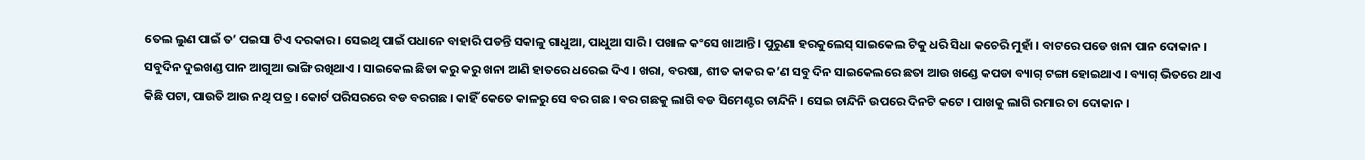ତେଲ ଲୁଣ ପାଇଁ ତ’ ପଇସା ଟିଏ ଦରକାର । ସେଇଥି ପାଇଁ ପଧାନେ ବାହାରି ପଡନ୍ତି ସକାଳୁ ଗାଧୁଆ, ପାଧୁଆ ସାରି । ପଖାଳ କଂସେ ଖାଆନ୍ତି । ପୁରୁଣା ହରକୁଲେସ୍ ସାଇକେଲ ଟିକୁ ଧରି ସିଧା କଚେରି ମୁହାଁ । ବାଟରେ ପଡେ ଖନା ପାନ ଦୋକାନ । ସବୁଦିନ ଦୁଇଖଣ୍ଡ ପାନ ଆଗୁଆ ଭାଙ୍ଗି ରଖିଥାଏ । ସାଇକେଲ ଛିଡା କରୁ କରୁ ଖନା ଆଣି ହାତରେ ଧରେଇ ଦିଏ । ଖରା, ବରଷା, ଶୀତ କାକର କ’ଣ ସବୁ ଦିନ ସାଇକେଲରେ ଛତା ଆଉ ଖଣ୍ଡେ କପଡା ବ୍ୟାଗ୍ ଟଙ୍ଗା ହୋଇଥାଏ । ବ୍ୟାଗ୍ ଭିତରେ ଥାଏ କିଛି ପଟା, ପାଉତି ଆଉ ନଥି ପତ୍ର । କୋର୍ଟ ପରିସରରେ ବଡ ବରଗଛ । କାହିଁ କେତେ କାଳରୁ ସେ ବର ଗଛ । ବର ଗଛକୁ ଲାଗି ବଡ ସିମେଣ୍ଟର ଚାନ୍ଦିନି । ସେଇ ଚାନ୍ଦିନି ଉପରେ ଦିନଟି କଟେ । ପାଖକୁ ଲାଗି ରମାର ଚା ଦୋକାନ ।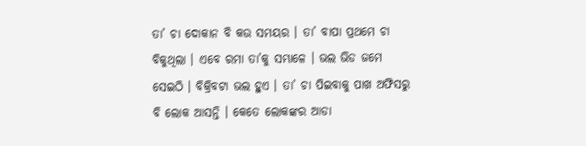ତା’ ଚା ଦୋକାନ ବି କଉ ସମୟର । ତା’ ବାପା ପ୍ରଥମେ ଚା ବିକୁଥିଲା । ଏବେ ରମା ତା’କୁ ସମ୍ଭାଳେ । ଭଲ ଭିଡ ଜମେ ସେଇଠି । ବିକ୍ରିବଟା ଭଲ ହୁଏ । ତା’ ଚା ପିଇବାକୁ ପାଖ ଅଫିସରୁ ବି ଲୋକ ଆସନ୍ତି । କେତେ ଲୋକଙ୍କର ଆଡା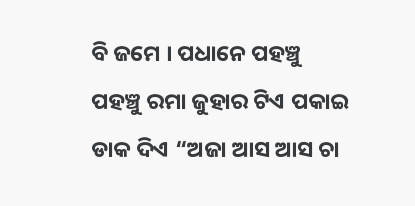ବି ଜମେ । ପଧାନେ ପହଞ୍ଚୁ ପହଞ୍ଚୁ ରମା ଜୁହାର ଟିଏ ପକାଇ ଡାକ ଦିଏ “ଅଜା ଆସ ଆସ ଚା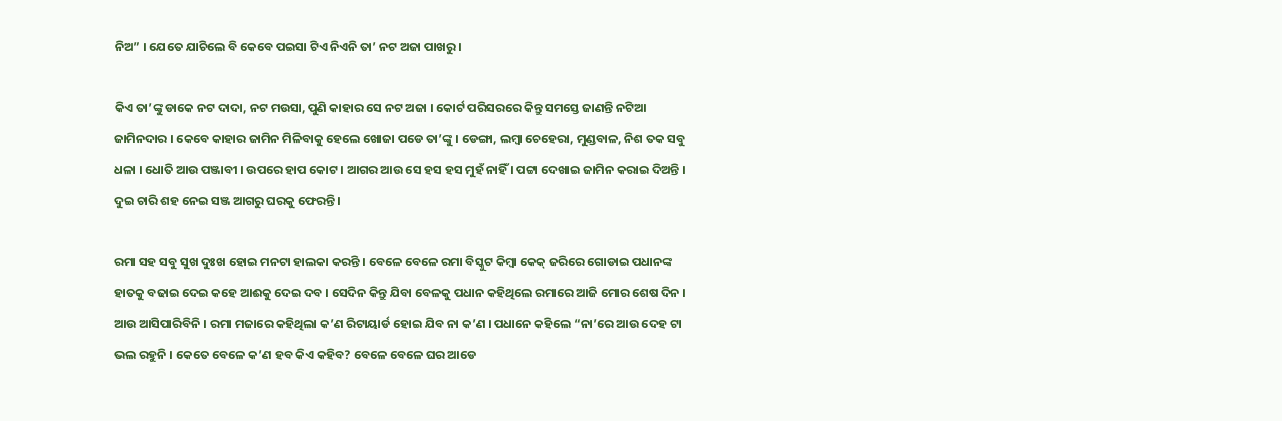ନିଅ” । ଯେତେ ଯାଚିଲେ ବି କେବେ ପଇସା ଟିଏ ନିଏନି ତା’ ନଟ ଅଜା ପାଖରୁ ।

କିଏ ତା’ଙ୍କୁ ଡାକେ ନଟ ଦାଦା, ନଟ ମଉସା, ପୁଣି କାହାର ସେ ନଟ ଅଜା । କୋର୍ଟ ପରିସରରେ କିନ୍ତୁ ସମସ୍ତେ ଜାଣନ୍ତି ନଟିଆ ଜାମିନଦାର । କେବେ କାହାର ଜାମିନ ମିଳିବାକୁ ହେଲେ ଖୋଜା ପଡେ ତା’ଙ୍କୁ । ଡେଙ୍ଗା, ଲମ୍ବା ଚେହେରା, ମୁଣ୍ଡବାଳ, ନିଶ ତକ ସବୁ ଧଳା । ଧୋତି ଆଉ ପଞ୍ଜାବୀ । ଉପରେ ହାପ କୋଟ । ଆଗର ଆଉ ସେ ହସ ହସ ମୁହଁ ନାହିଁ । ପଟ୍ଟା ଦେଖାଇ ଜାମିନ କରାଇ ଦିଅନ୍ତି । ଦୁଇ ଚାରି ଶହ ନେଇ ସଞ୍ଜ ଆଗରୁ ଘରକୁ ଫେରନ୍ତି ।

ରମା ସହ ସବୁ ସୁଖ ଦୁଃଖ ହୋଇ ମନଟା ହାଲକା କରନ୍ତି । ବେଳେ ବେଳେ ରମା ବିସ୍କୁଟ କିମ୍ବା କେକ୍ ଜରିରେ ଗୋଡାଇ ପଧାନଙ୍କ ହାତକୁ ବଢାଇ ଦେଇ କହେ ଆଈକୁ ଦେଇ ଦବ । ସେଦିନ କିନ୍ତୁ ଯିବା ବେଳକୁ ପଧାନ କହିଥିଲେ ରମାରେ ଆଜି ମୋର ଶେଷ ଦିନ । ଆଉ ଆସିପାରିବିନି । ରମା ମଜାରେ କହିଥିଲା କ’ଣ ରିଟାୟାର୍ଡ ହୋଇ ଯିବ ନା କ’ଣ । ପଧାନେ କହିଲେ “ନା’ରେ ଆଉ ଦେହ ଟା ଭଲ ରହୁନି । କେତେ ବେଳେ କ’ଣ ହବ କିଏ କହିବ? ବେଳେ ବେଳେ ଘର ଆଡେ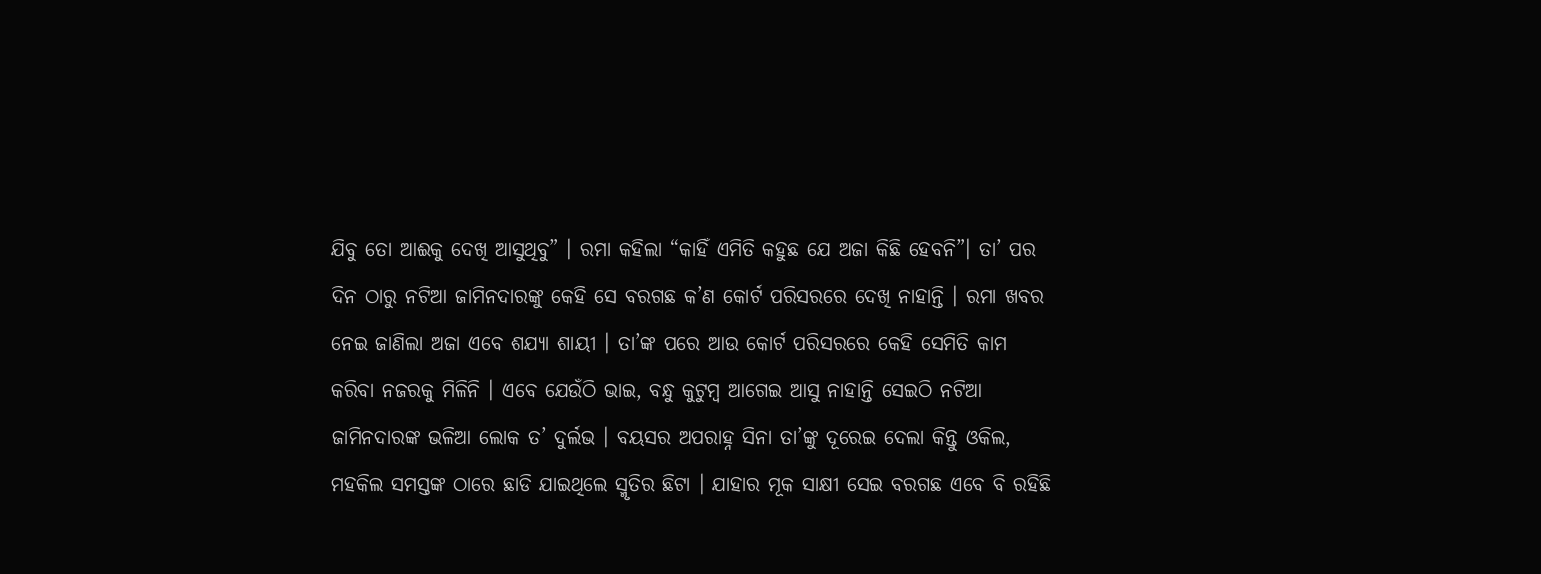ଯିବୁ ତୋ ଆଈକୁ ଦେଖି ଆସୁଥିବୁ” । ରମା କହିଲା “କାହିଁ ଏମିତି କହୁଛ ଯେ ଅଜା କିଛି ହେବନି”। ତା’ ପର ଦିନ ଠାରୁ ନଟିଆ ଜାମିନଦାରଙ୍କୁ କେହି ସେ ବରଗଛ କ’ଣ କୋର୍ଟ ପରିସରରେ ଦେଖି ନାହାନ୍ତି । ରମା ଖବର ନେଇ ଜାଣିଲା ଅଜା ଏବେ ଶଯ୍ୟା ଶାୟୀ । ତା’ଙ୍କ ପରେ ଆଉ କୋର୍ଟ ପରିସରରେ କେହି ସେମିତି କାମ କରିବା ନଜରକୁ ମିଳିନି । ଏବେ ଯେଉଁଠି ଭାଇ, ବନ୍ଧୁ କୁଟୁମ୍ବ ଆଗେଇ ଆସୁ ନାହାନ୍ତି ସେଇଠି ନଟିଆ ଜାମିନଦାରଙ୍କ ଭଳିଆ ଲୋକ ତ’ ଦୁର୍ଲଭ । ବୟସର ଅପରାହ୍ନ ସିନା ତା’ଙ୍କୁ ଦୂରେଇ ଦେଲା କିନ୍ତୁ ଓକିଲ, ମହକିଲ ସମସ୍ତଙ୍କ ଠାରେ ଛାଡି ଯାଇଥିଲେ ସ୍ମୃତିର ଛିଟା । ଯାହାର ମୂକ ସାକ୍ଷୀ ସେଇ ବରଗଛ ଏବେ ବି ରହିଛି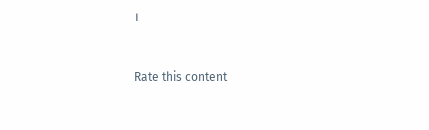।



Rate this content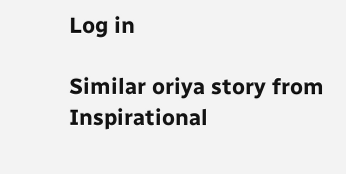Log in

Similar oriya story from Inspirational